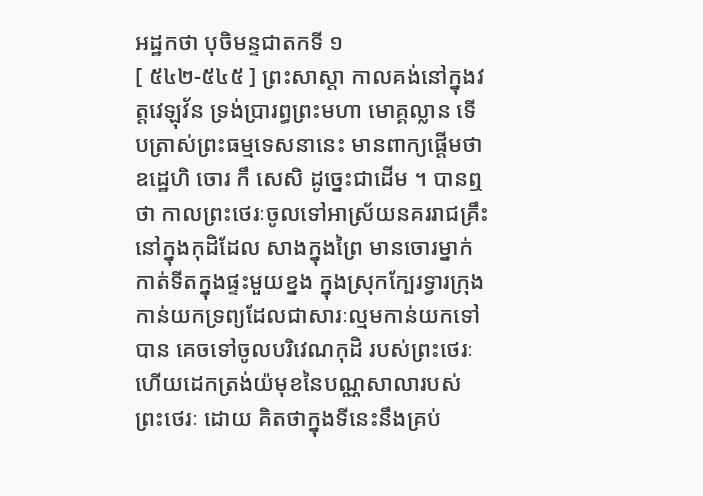អដ្ឋកថា បុចិមន្ទជាតកទី ១
[ ៥៤២-៥៤៥ ] ព្រះសាស្តា កាលគង់នៅក្នុងវត្តវេឡុវ័ន ទ្រង់ប្រារព្ធព្រះមហា មោគ្គល្លាន ទើបត្រាស់ព្រះធម្មទេសនានេះ មានពាក្យផ្តើមថា ឧដ្ឋេហិ ចោរ កឹ សេសិ ដូច្នេះជាដើម ។ បានឮថា កាលព្រះថេរៈចូលទៅអាស្រ័យនគររាជគ្រឹះ នៅក្នុងកុដិដែល សាងក្នុងព្រៃ មានចោរម្នាក់កាត់ទីតក្នុងផ្ទះមួយខ្នង ក្នុងស្រុកក្បែរទ្វារក្រុង កាន់យកទ្រព្យដែលជាសារៈល្មមកាន់យកទៅបាន គេចទៅចូលបរិវេណកុដិ របស់ព្រះថេរៈ ហើយដេកត្រង់យ៉មុខនៃបណ្ណសាលារបស់ព្រះថេរៈ ដោយ គិតថាក្នុងទីនេះនឹងគ្រប់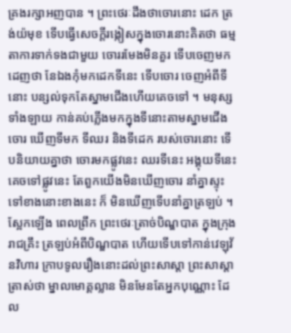គ្រងរក្សាអញបាន ។ ព្រះថេរៈដឹងថាចោរនោះ ដេក ត្រង់យ៉មុខ ទើបធ្វើសេចក្តីរង្កៀសក្នុងចោរនោះគិតថា ធម្មតាការទាក់ទងជាមួយ ចោររមែងមិនគួរ ទើបចេញមកដេញថា នែឯងកុំមកដេកទីនេះ ទើបចោរ ចេញអំពីទីនោះ បន្សល់ទុកតែស្នាមជើងហើយគេចទៅ ។ មនុស្សទាំងឡាយ កាន់គប់ភ្លើងមកក្នុងទីនោះតាមស្នាមជើងចោរ ឃើញទីមក ទីឈរ និងទីដេក របស់ចោរនោះ ទើបនិយាយគ្នាថា ចោរមកផ្លូវនេះ ឈរទីនេះ អង្គុយទីនេះ គេចទៅផ្លូវនេះ តែពួកយើងមិនឃើញចោរ នាំគ្នាស្ទុះទៅខាងនោះខាងនេះ ក៏ មិនឃើញទើបនាំគ្នាត្រឡប់ ។ ស្អែកឡើង ពេលព្រឹក ព្រះថេរៈត្រាច់បិណ្ឌបាត ក្នុងក្រុងរាជគ្រឹះ ត្រឡប់អំពីបិណ្ឌបាត ហើយទើបទៅកាន់វេឡុវ័នវិហារ ក្រាបទូលរឿងនោះដល់ព្រះសាស្តា ព្រះសាស្តាត្រាស់ថា ម្នាលមោគ្គល្លាន មិនមែនតែអ្នកបុណ្ណោះ ដែល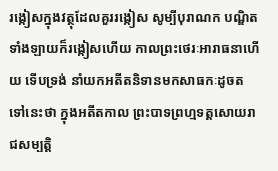រង្កៀសក្នុងវត្ថុដែលគួររង្កៀស សូម្បីបុរាណក បណ្ឌិតទាំងឡាយក៏រង្កៀសហើយ កាលព្រះថេរៈអារាធនាហើយ ទើបទ្រង់ នាំយកអតីតនិទានមកសាធកៈដូចតទៅនេះថា ក្នុងអតីតកាល ព្រះបាទព្រហ្មទត្តសោយរាជសម្បត្តិ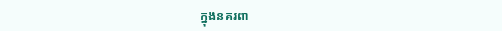ក្នុងនគរពា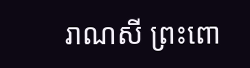រាណសី ព្រះពោ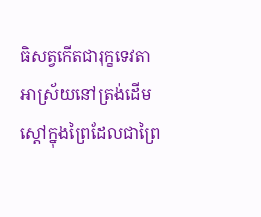ធិសត្វកើតជារុក្ខទេវតា អាស្រ័យនៅត្រង់ដើមស្តៅក្នុងព្រៃដែលជាព្រៃ